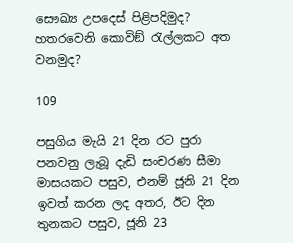සෞඛ්‍ය උපදෙස් පිළිපදිමුද? හතරවෙනි කොවිඞ් රැල්ලකට අත වනමුද?

109

පසුගිය මැයි 21 දින රට පුරා පනවනු ලැබූ දැඩි සංචරණ සීමා මාසයකට පසුව, එනම් ජූනි 21 දින ඉවත් කරන ලද අතර, ඊට දින තුනකට පසුව, ජූනි 23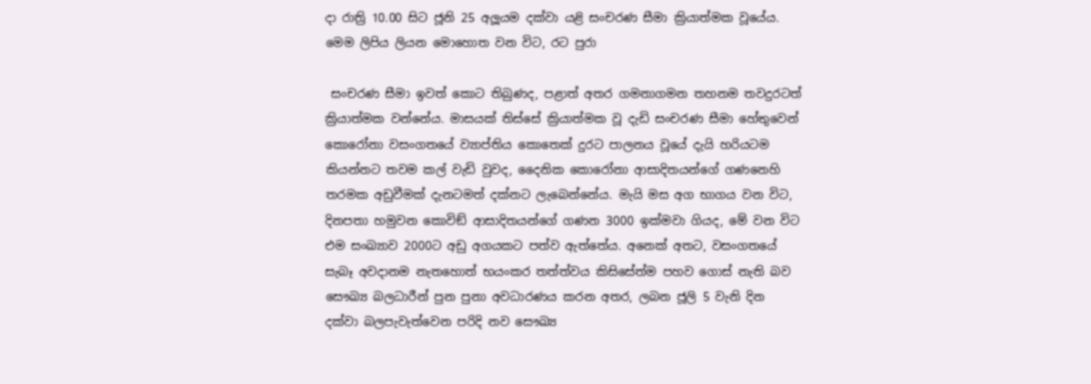දා රාත්‍රි 10.00 සිට ජූනි 25 අලූයම දක්වා යළි සංචරණ සීමා ක්‍රියාත්මක වූයේය. මෙම ලිපිය ලියන මොහොත වන විට, රට පුරා

 සංචරණ සීමා ඉවත් කොට තිබුණද, පළාත් අතර ගමනාගමන තහනම තවදුරටත් ක්‍රියාත්මක වන්නේය. මාසයක් තිස්සේ ක්‍රියාත්මක වූ දැඩි සංචරණ සීමා හේතුවෙන් කොරෝනා වසංගතයේ ව්‍යාප්තිය කොතෙක් දුරට පාලනය වූයේ දැයි හරියටම කියන්නට තවම කල් වැඩි වුවද, දෛනික කොරෝනා ආසාදිතයන්ගේ ගණනෙහි තරමක අඩුවීමක් දැනටමත් දක්නට ලැබෙන්නේය. මැයි මස අග භාගය වන විට, දිනපතා හමුවන කොවිඞ් ආසාදිතයන්ගේ ගණන 3000 ඉක්මවා ගියද, මේ වන විට එම සංඛ්‍යාව 2000ට අඩු අගයකට පත්ව ඇත්තේය. අනෙක් අතට, වසංගතයේ සැබෑ අවදානම නැතහොත් භයංකර තත්ත්වය කිසිසේත්ම පහව ගොස් නැති බව සෞඛ්‍ය බලධාරීන් පුන පුනා අවධාරණය කරන අතර, ලබන ජූලි 5 වැනි දින දක්වා බලපැවැත්වෙන පරිදි නව සෞඛ්‍ය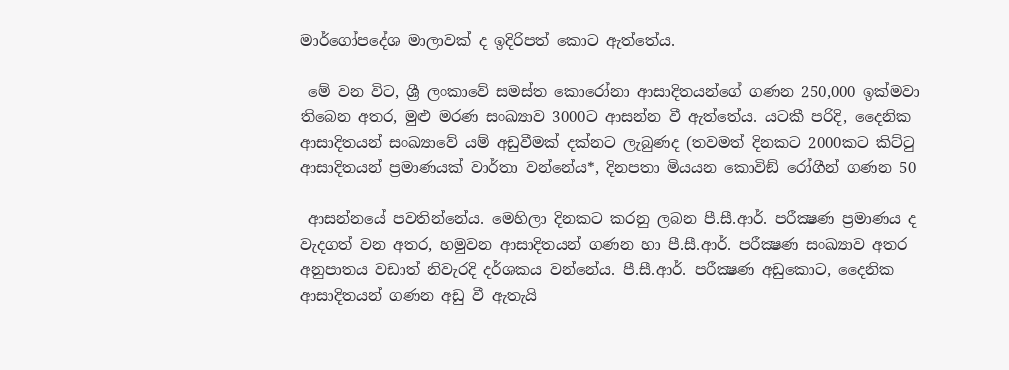මාර්ගෝපදේශ මාලාවක් ද ඉදිරිපත් කොට ඇත්තේය.

 මේ වන විට, ශ්‍රී ලංකාවේ සමස්ත කොරෝනා ආසාදිතයන්ගේ ගණන 250,000 ඉක්මවා තිබෙන අතර, මුළු මරණ සංඛ්‍යාව 3000ට ආසන්න වී ඇත්තේය. යටකී පරිදි, දෛනික ආසාදිතයන් සංඛ්‍යාවේ යම් අඩුවීමක් දක්නට ලැබුණද (තවමත් දිනකට 2000කට කිට්ටු ආසාදිතයන් ප්‍රමාණයක් වාර්තා වන්නේය*, දිනපතා මියයන කොවිඞ් රෝගීන් ගණන 50

 ආසන්නයේ පවතින්නේය. මෙහිලා දිනකට කරනු ලබන පී.සී.ආර්. පරීක්‍ෂණ ප්‍රමාණය ද වැදගත් වන අතර, හමුවන ආසාදිතයන් ගණන හා පී.සී.ආර්. පරීක්‍ෂණ සංඛ්‍යාව අතර අනුපාතය වඩාත් නිවැරදි දර්ශකය වන්නේය. පී.සී.ආර්. පරීක්‍ෂණ අඩුකොට, දෛනික ආසාදිතයන් ගණන අඩු වී ඇතැයි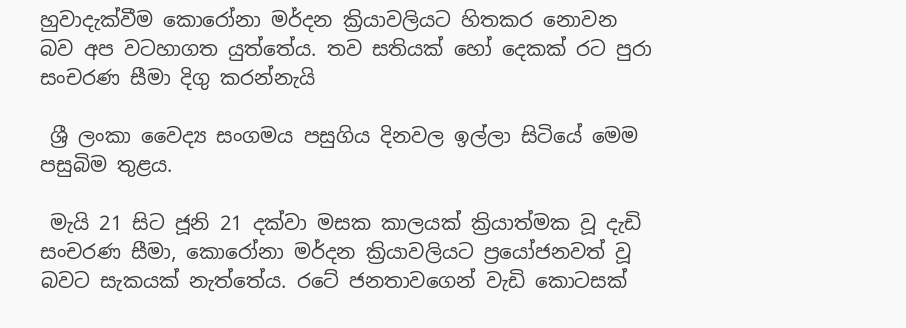හුවාදැක්වීම කොරෝනා මර්දන ක්‍රියාවලියට හිතකර නොවන බව අප වටහාගත යුත්තේය. තව සතියක් හෝ දෙකක් රට පුරා සංචරණ සීමා දිගු කරන්නැයි

 ශ්‍රී ලංකා වෛද්‍ය සංගමය පසුගිය දිනවල ඉල්ලා සිටියේ මෙම පසුබිම තුළය.

 මැයි 21 සිට ජූනි 21 දක්වා මසක කාලයක් ක්‍රියාත්මක වූ දැඩි සංචරණ සීමා, කොරෝනා මර්දන ක්‍රියාවලියට ප්‍රයෝජනවත් වූ බවට සැකයක් නැත්තේය. රටේ ජනතාවගෙන් වැඩි කොටසක්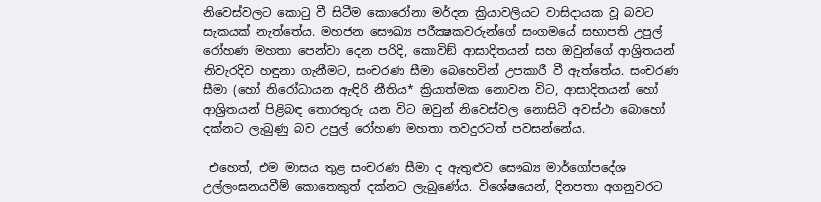නිවෙස්වලට කොටු වී සිටීම කොරෝනා මර්දන ක්‍රියාවලියට වාසිදායක වූ බවට සැකයක් නැත්තේය. මහජන සෞඛ්‍ය පරීක්‍ෂකවරුන්ගේ සංගමයේ සභාපති උපුල් රෝහණ මහතා පෙන්වා දෙන පරිදි, කොවිඞ් ආසාදිතයන් සහ ඔවුන්ගේ ආශ්‍රිතයන් නිවැරදිව හඳුනා ගැනීමට, සංචරණ සීමා බෙහෙවින් උපකාරී වී ඇත්තේය. සංචරණ සීමා (හෝ නිරෝධායන ඇඳිරි නීතිය* ක්‍රියාත්මක නොවන විට, ආසාදිතයන් හෝ ආශ්‍රිතයන් පිළිබඳ තොරතුරු යන විට ඔවුන් නිවෙස්වල නොසිටි අවස්ථා බොහෝ දක්නට ලැබුණු බව උපුල් රෝහණ මහතා තවදුරටත් පවසන්නේය.

 එහෙත්, එම මාසය තුළ සංචරණ සීමා ද ඇතුළුව සෞඛ්‍ය මාර්ගෝපදේශ උල්ලංඝනයවීම් කොතෙකුත් දක්නට ලැබුණේය. විශේෂයෙන්, දිනපතා අගනුවරට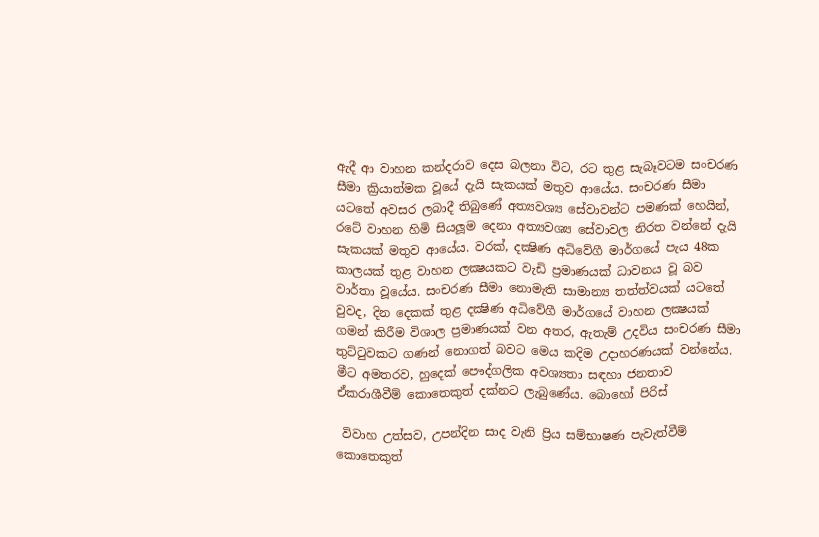ඇදී ආ වාහන කන්දරාව දෙස බලනා විට, රට තුළ සැබෑවටම සංචරණ සීමා ක්‍රියාත්මක වූයේ දැයි සැකයක් මතුව ආයේය. සංචරණ සීමා යටතේ අවසර ලබාදී තිබුණේ අත්‍යවශ්‍ය සේවාවන්ට පමණක් හෙයින්, රටේ වාහන හිමි සියලූම දෙනා අත්‍යවශ්‍ය සේවාවල නිරත වන්නේ දැයි සැකයක් මතුව ආයේය. වරක්, දක්‍ෂිණ අධිවේගී මාර්ගයේ පැය 48ක කාලයක් තුළ වාහන ලක්‍ෂයකට වැඩි ප්‍රමාණයක් ධාවනය වූ බව වාර්තා වූයේය. සංචරණ සීමා නොමැති සාමාන්‍ය තත්ත්වයක් යටතේ වුවද, දින දෙකක් තුළ දක්‍ෂිණ අධිවේගී මාර්ගයේ වාහන ලක්‍ෂයක් ගමන් කිරීම විශාල ප්‍රමාණයක් වන අතර, ඇතැම් උදවිය සංචරණ සීමා තුට්ටුවකට ගණන් නොගත් බවට මෙය කදිම උදාහරණයක් වන්නේය. මීට අමතරව, හුදෙක් පෞද්ගලික අවශ්‍යතා සඳහා ජනතාව ඒකරාශීවීම් කොතෙකුත් දක්නට ලැබුණේය. බොහෝ පිරිස්

 විවාහ උත්සව, උපන්දින සාද වැනි ප්‍රිය සම්භාෂණ පැවැත්වීම් කොතෙකුත්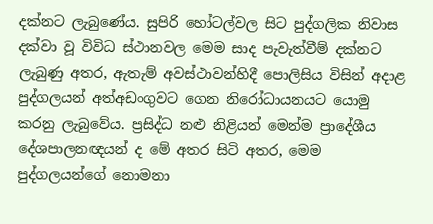දක්නට ලැබුණේය. සුපිරි හෝටල්වල සිට පුද්ගලික නිවාස දක්වා වූ විවිධ ස්ථානවල මෙම සාද පැවැත්වීම් දක්නට ලැබුණු අතර, ඇතැම් අවස්ථාවන්හිදී පොලිසිය විසින් අදාළ පුද්ගලයන් අත්අඩංගුවට ගෙන නිරෝධායනයට යොමු කරනු ලැබුවේය. ප්‍රසිද්ධ නළු නිළියන් මෙන්ම ප්‍රාදේශීය දේශපාලනඥයන් ද මේ අතර සිටි අතර, මෙම පුද්ගලයන්ගේ නොමනා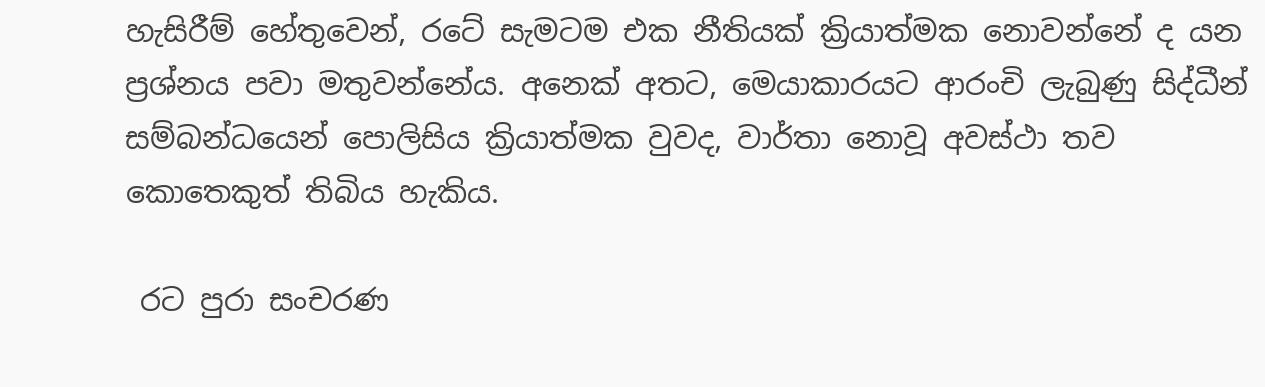හැසිරීම් හේතුවෙන්, රටේ සැමටම එක නීතියක් ක්‍රියාත්මක නොවන්නේ ද යන ප්‍රශ්නය පවා මතුවන්නේය. අනෙක් අතට, මෙයාකාරයට ආරංචි ලැබුණු සිද්ධීන් සම්බන්ධයෙන් පොලිසිය ක්‍රියාත්මක වුවද, වාර්තා නොවූ අවස්ථා තව කොතෙකුත් තිබිය හැකිය.

 රට පුරා සංචරණ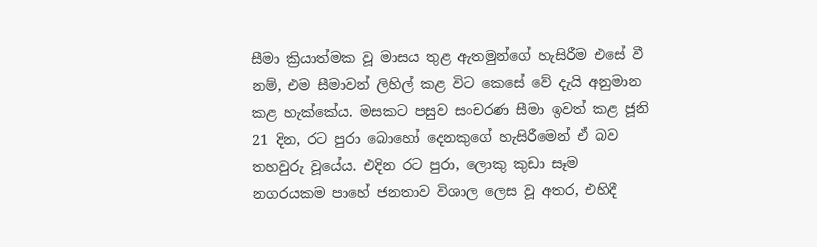සීමා ක්‍රියාත්මක වූ මාසය තුළ ඇතමුන්ගේ හැසිරීම එසේ වී නම්, එම සීමාවන් ලිහිල් කළ විට කෙසේ වේ දැයි අනුමාන කළ හැක්කේය. මසකට පසුව සංචරණ සීමා ඉවත් කළ ජූනි 21 දින, රට පුරා බොහෝ දෙනකුගේ හැසිරීමෙන් ඒ බව තහවුරු වූයේය. එදින රට පුරා, ලොකු කුඩා සෑම නගරයකම පාහේ ජනතාව විශාල ලෙස වූ අතර, එහිදී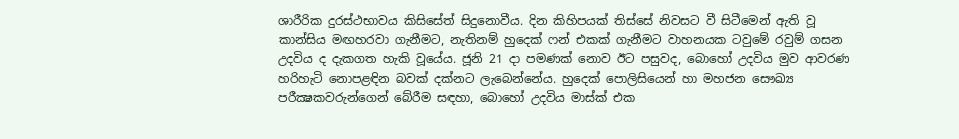ශාරීරික දුරස්ථභාවය කිසිසේත් සිදුනොවීය. දින කිහිපයක් තිස්සේ නිවසට වී සිටීමෙන් ඇති වූ කාන්සිය මඟහරවා ගැනීමට, නැතිනම් හුදෙක් ෆන් එකක් ගැනීමට වාහනයක ටවුමේ රවුම් ගසන උදවිය ද දැකගත හැකි වූයේය. ජූනි 21 දා පමණක් නොව ඊට පසුවද, බොහෝ උදවිය මුව ආවරණ හරිහැටි නොපළඳින බවක් දක්නට ලැබෙන්නේය. හුදෙක් පොලිසියෙන් හා මහජන සෞඛ්‍ය පරීක්‍ෂකවරුන්ගෙන් බේරීම සඳහා, බොහෝ උදවිය මාස්ක් එක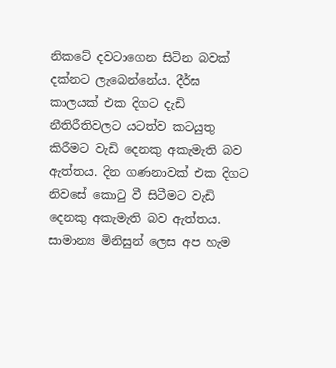නිකටේ දවටාගෙන සිටින බවක් දක්නට ලැබෙන්නේය. දීර්ඝ කාලයක් එක දිගට දැඩි නීතිරීතිවලට යටත්ව කටයුතු කිරීමට වැඩි දෙනකු අකැමැති බව ඇත්තය. දින ගණනාවක් එක දිගට නිවසේ කොටු වී සිටීමට වැඩි දෙනකු අකැමැති බව ඇත්තය. සාමාන්‍ය මිනිසුන් ලෙස අප හැම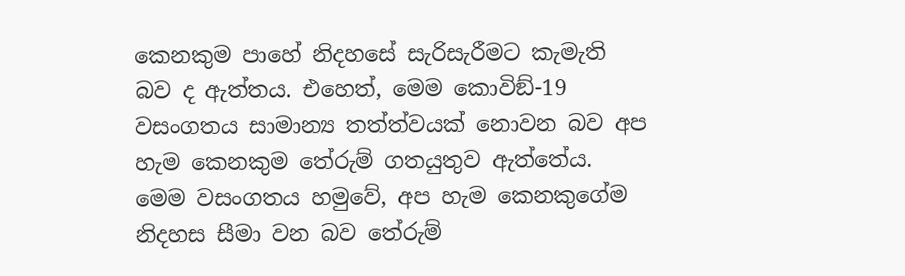කෙනකුම පාහේ නිදහසේ සැරිසැරීමට කැමැති බව ද ඇත්තය. එහෙත්, මෙම කොවිඞ්-19 වසංගතය සාමාන්‍ය තත්ත්වයක් නොවන බව අප හැම කෙනකුම තේරුම් ගතයුතුව ඇත්තේය. මෙම වසංගතය හමුවේ, අප හැම කෙනකුගේම නිදහස සීමා වන බව තේරුම්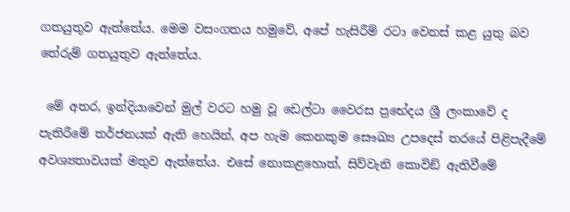ගතයුතුව ඇත්තේය. මෙම වසංගතය හමුවේ, අපේ හැසිරීම් රටා වෙනස් කළ යුතු බව තේරුම් ගතයුතුව ඇත්තේය.

 මේ අතර, ඉන්දියාවෙන් මුල් වරට හමු වූ ඩෙල්ටා වෛරස ප්‍රභේදය ශ්‍රී ලංකාවේ ද පැතිරීමේ තර්ජනයක් ඇති හෙයින්, අප හැම කෙනකුම සෞඛ්‍ය උපදෙස් තරයේ පිළිපැදීමේ අවශ්‍යතාවයක් මතුව ඇත්තේය. එසේ නොකළහොත්, සිව්වැනි කොවිඞ් ඇතිවීමේ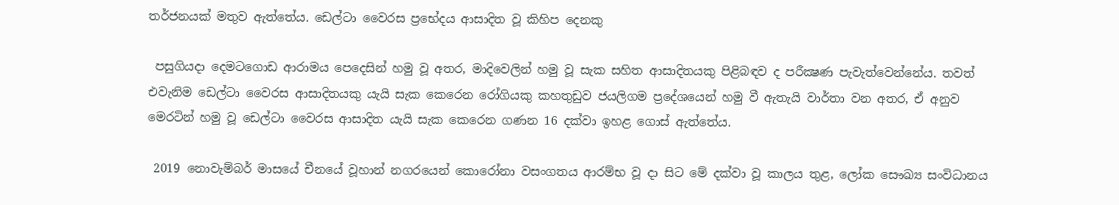තර්ජනයක් මතුව ඇත්තේය. ඩෙල්ටා වෛරස ප්‍රභේදය ආසාදිත වූ කිහිප දෙනකු

 පසුගියදා දෙමටගොඩ ආරාමය පෙදෙසින් හමු වූ අතර, මාදිවෙලින් හමු වූ සැක සහිත ආසාදිතයකු පිළිබඳව ද පරීක්‍ෂණ පැවැත්වෙන්නේය. තවත් එවැනිම ඩෙල්ටා වෛරස ආසාදිතයකු යැයි සැක කෙරෙන රෝගියකු කහතුඩුව ජයලිගම ප්‍රදේශයෙන් හමු වී ඇතැයි වාර්තා වන අතර, ඒ අනුව මෙරටින් හමු වූ ඩෙල්ටා වෛරස ආසාදිත යැයි සැක කෙරෙන ගණන 16 දක්වා ඉහළ ගොස් ඇත්තේය.

 2019 නොවැම්බර් මාසයේ චීනයේ වූහාන් නගරයෙන් කොරෝනා වසංගතය ආරම්භ වූ දා සිට මේ දක්වා වූ කාලය තුළ, ලෝක සෞඛ්‍ය සංවිධානය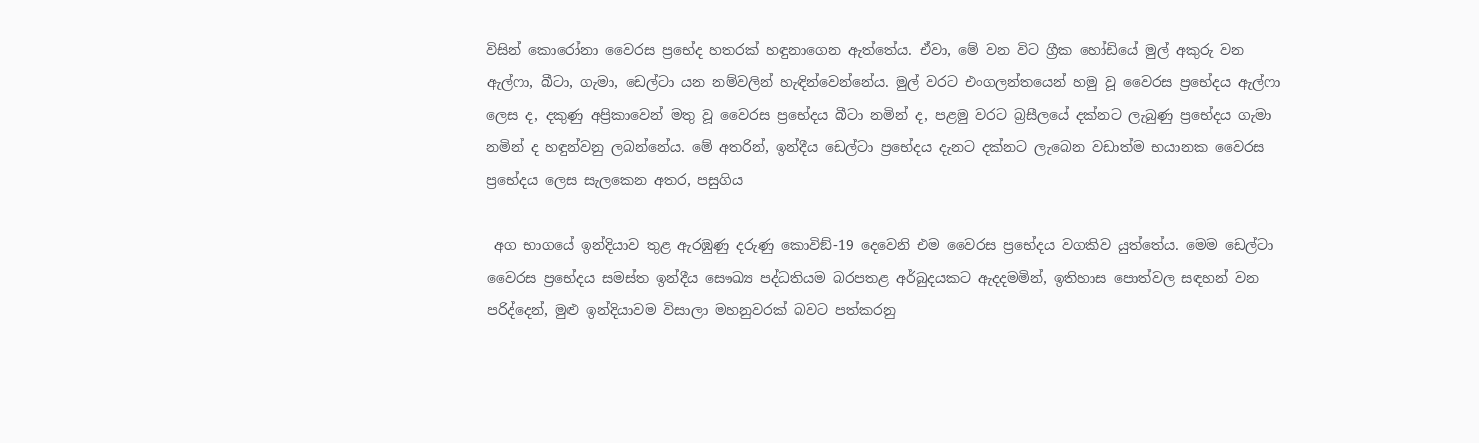විසින් කොරෝනා වෛරස ප්‍රභේද හතරක් හඳුනාගෙන ඇත්තේය. ඒවා, මේ වන විට ග්‍රීක හෝඩියේ මුල් අකුරු වන ඇල්ෆා, බීටා, ගැමා, ඩෙල්ටා යන නම්වලින් හැඳින්වෙන්නේය. මුල් වරට එංගලන්තයෙන් හමු වූ වෛරස ප්‍රභේදය ඇල්ෆා ලෙස ද, දකුණු අප්‍රිකාවෙන් මතු වූ වෛරස ප්‍රභේදය බීටා නමින් ද, පළමු වරට බ්‍රසීලයේ දක්නට ලැබුණු ප්‍රභේදය ගැමා නමින් ද හඳුන්වනු ලබන්නේය. මේ අතරින්, ඉන්දීය ඩෙල්ටා ප්‍රභේදය දැනට දක්නට ලැබෙන වඩාත්ම භයානක වෛරස ප්‍රභේදය ලෙස සැලකෙන අතර, පසුගිය

 අග භාගයේ ඉන්දියාව තුළ ඇරඹුණු දරුණු කොවිඞ්-19 දෙවෙනි එම වෛරස ප්‍රභේදය වගකිව යුත්තේය. මෙම ඩෙල්ටා වෛරස ප්‍රභේදය සමස්ත ඉන්දීය සෞඛ්‍ය පද්ධතියම බරපතළ අර්බුදයකට ඇදදමමින්, ඉතිහාස පොත්වල සඳහන් වන පරිද්දෙන්, මුළු ඉන්දියාවම විසාලා මහනුවරක් බවට පත්කරනු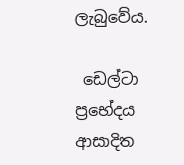ලැබුවේය.

 ඩෙල්ටා ප්‍රභේදය ආසාදිත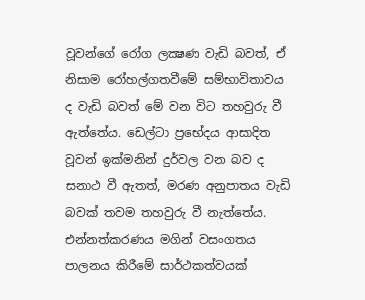වූවන්ගේ රෝග ලක්‍ෂණ වැඩි බවත්, ඒ නිසාම රෝහල්ගතවීමේ සම්භාවිතාවය ද වැඩි බවත් මේ වන විට තහවුරු වී ඇත්තේය. ඩෙල්ටා ප්‍රභේදය ආසාදිත වූවන් ඉක්මනින් දුර්වල වන බව ද සනාථ වී ඇතත්, මරණ අනුපාතය වැඩි බවක් තවම තහවුරු වී නැත්තේය. එන්නත්කරණය මගින් වසංගතය පාලනය කිරීමේ සාර්ථකත්වයක්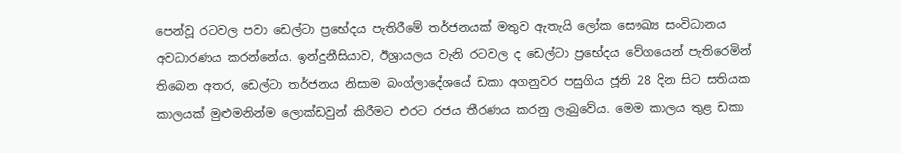පෙන්වූ රටවල පවා ඩෙල්ටා ප්‍රභේදය පැතිරීමේ තර්ජනයක් මතුව ඇතැයි ලෝක සෞඛ්‍ය සංවිධානය අවධාරණය කරන්නේය. ඉන්දුනීසියාව, ඊශ්‍රායලය වැනි රටවල ද ඩෙල්ටා ප්‍රභේදය වේගයෙන් පැතිරෙමින් තිබෙන අතර, ඩෙල්ටා තර්ජනය නිසාම බංග්ලාදේශයේ ඩකා අගනුවර පසුගිය ජූනි 28 දින සිට සතියක කාලයක් මුළුමනින්ම ලොක්ඩවුන් කිරීමට එරට රජය තීරණය කරනු ලැබුවේය. මෙම කාලය තුළ ඩකා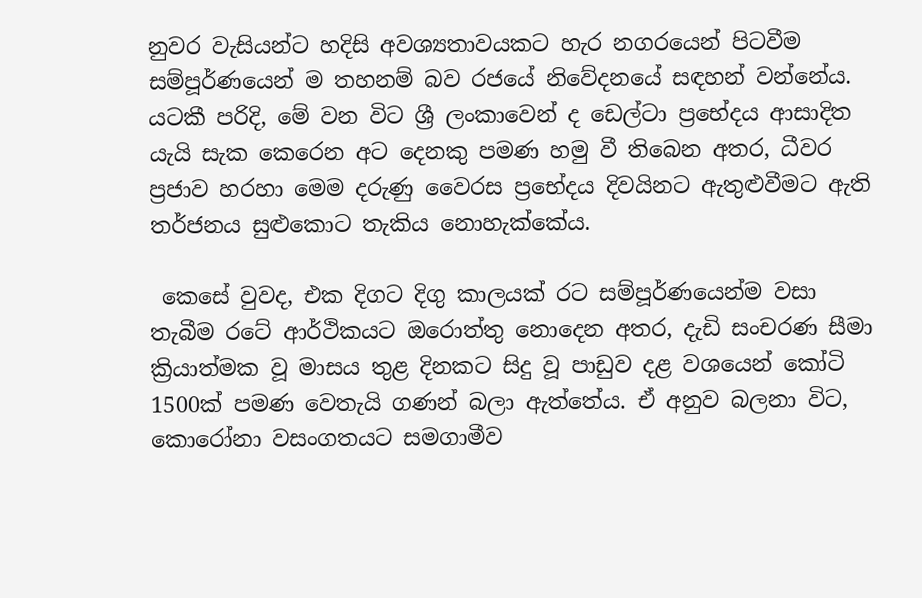නුවර වැසියන්ට හදිසි අවශ්‍යතාවයකට හැර නගරයෙන් පිටවීම සම්පූර්ණයෙන් ම තහනම් බව රජයේ නිවේදනයේ සඳහන් වන්නේය. යටකී පරිදි, මේ වන විට ශ්‍රී ලංකාවෙන් ද ඩෙල්ටා ප්‍රභේදය ආසාදිත යැයි සැක කෙරෙන අට දෙනකු පමණ හමු වී තිබෙන අතර, ධීවර ප්‍රජාව හරහා මෙම දරුණු වෛරස ප්‍රභේදය දිවයිනට ඇතුළුවීමට ඇති තර්ජනය සුළුකොට තැකිය නොහැක්කේය.

 කෙසේ වුවද, එක දිගට දිගු කාලයක් රට සම්පූර්ණයෙන්ම වසා තැබීම රටේ ආර්ථිකයට ඔරොත්තු නොදෙන අතර, දැඩි සංචරණ සීමා ක්‍රියාත්මක වූ මාසය තුළ දිනකට සිදු වූ පාඩුව දළ වශයෙන් කෝටි 1500ක් පමණ වෙතැයි ගණන් බලා ඇත්තේය. ඒ අනුව බලනා විට, කොරෝනා වසංගතයට සමගාමීව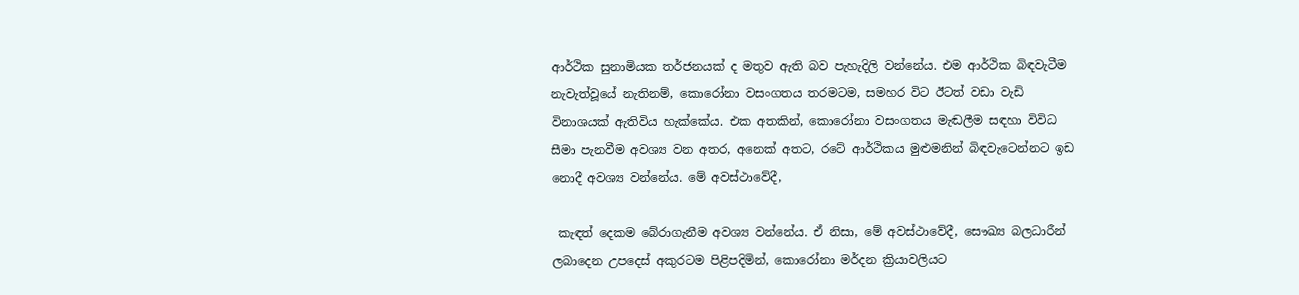ආර්ථික සුනාමියක තර්ජනයක් ද මතුව ඇති බව පැහැදිලි වන්නේය. එම ආර්ථික බිඳවැටීම නැවැත්වූයේ නැතිනම්, කොරෝනා වසංගතය තරමටම, සමහර විට ඊටත් වඩා වැඩි විනාශයක් ඇතිවිය හැක්කේය. එක අතකින්, කොරෝනා වසංගතය මැඬලීම සඳහා විවිධ සීමා පැනවීම අවශ්‍ය වන අතර, අනෙක් අතට, රටේ ආර්ථිකය මුළුමනින් බිඳවැටෙන්නට ඉඩ නොදී අවශ්‍ය වන්නේය. මේ අවස්ථාවේදී,

 කැඳත් දෙකම බේරාගැනීම අවශ්‍ය වන්නේය. ඒ නිසා, මේ අවස්ථාවේදී, සෞඛ්‍ය බලධාරීන් ලබාදෙන උපදෙස් අකුරටම පිළිපදිමින්, කොරෝනා මර්දන ක්‍රියාවලියට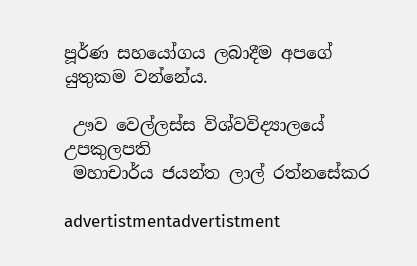පූර්ණ සහයෝගය ලබාදීම අපගේ යුතුකම වන්නේය.

 ඌව වෙල්ලස්ස විශ්වවිද්‍යාලයේ උපකුලපති
 මහාචාර්ය ජයන්ත ලාල් රත්නසේකර

advertistmentadvertistment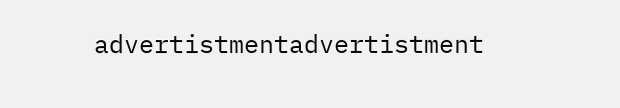advertistmentadvertistment